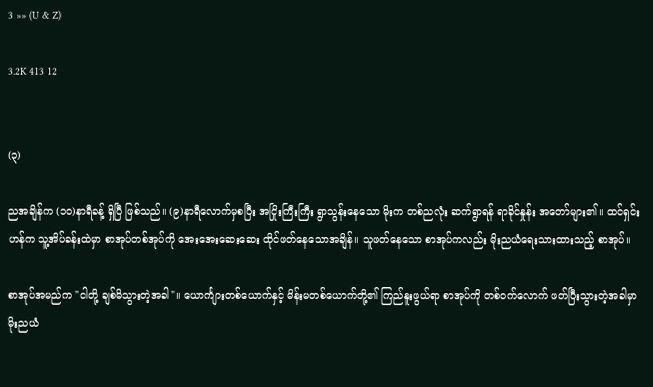3 »» (U & Z)

3.2K 413 12


(၃)

ညအချိန်က (၁၀)နာရီ‌ခန့် ရှိပြီ ဖြစ်သည်။ (၉)နာရီလောက်မှစပြီး အငြိုးကြီးကြီး ရွာသွန်းနေသော မိုးက တစ်ညလုံး ဆက်ရွာရန် ရာခိုင်နှုန်း အတော်များ၏။ ထင်ရှင်းဟန်က သူ့အိပ်ခန်းထဲမှာ စာအုပ်တစ်အုပ်ကို အေးအေးဆေးဆေး ထိုင်ဖတ်နေသောအချိန်။ သူဖတ်နေသော စာအုပ်ကလည်း မိုးညယံရေးသားထားသည့် စာအုပ်။

စာအုပ်အမည်က "ငါတို့ ချစ်မိသွားတဲ့အခါ"။ ယောင်္ကျားတစ်ယောက်နှင့် မိန်းမတစ်ယောက်တို့၏ ကြည်နူးဖွယ်ရာ စာအုပ်ကို တစ်ဝက်လောက် ဖတ်ပြီးသွားတဲ့အခါမှာ မိုးညယံ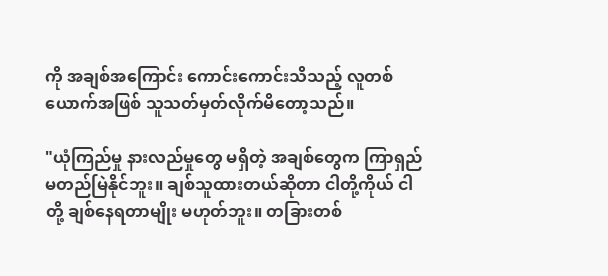ကို အချစ်အကြောင်း ကောင်းကောင်းသိသည့် လူတစ်ယောက်အဖြစ် သူသတ်မှတ်လိုက်မိတော့သည်။

"ယုံကြည်မှု နားလည်မှုတွေ မရှိတဲ့ အချစ်တွေက ကြာရှည် မတည်မြဲနိုင်ဘူး။ ချစ်သူထားတယ်ဆိုတာ ငါတို့ကိုယ် ငါတို့ ချစ်နေရတာမျိုး မဟုတ်ဘူး။ တခြားတစ်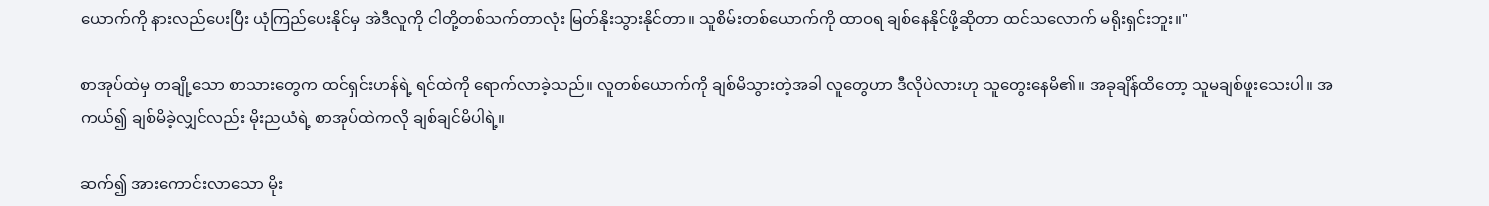ယောက်ကို နားလည်ပေးပြီး ယုံကြည်ပေးနိုင်မှ အဲဒီလူကို ငါတို့တစ်သက်တာလုံး မြတ်နိုးသွားနိုင်တာ။ သူစိမ်းတစ်ယောက်ကို ထာဝရ ချစ်နေနိုင်ဖို့ဆိုတာ ထင်သလောက် မရိုးရှင်းဘူး။"

စာအုပ်ထဲမှ တချို့သော စာသားတွေက ထင်ရှင်းဟန်ရဲ့ ရင်ထဲကို ရောက်လာခဲ့သည်။ လူတစ်ယောက်ကို ချစ်မိသွားတဲ့အခါ လူတွေဟာ ဒီလိုပဲလားဟု သူတွေးနေမိ၏။ အခုချိန်ထိတော့ သူမချစ်ဖူးသေးပါ။ အကယ်၍ ချစ်မိခဲ့လျှင်လည်း မိုးညယံရဲ့ စာအုပ်ထဲကလို ချစ်ချင်မိပါရဲ့။

ဆက်၍ အားကောင်းလာသော မိုး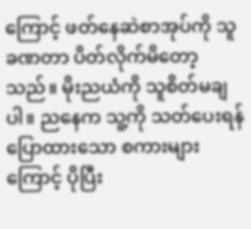ကြောင့် ဖတ်နေဆဲစာအုပ်ကို သူခဏတာ ပိတ်လိုက်မိတော့သည်။ မိုးညယံကို သူစိတ်မချပါ။ ညနေက သူ့ကို သတ်ပေးရန် ပြောထားသော စကားများကြောင့် ပိုပြီး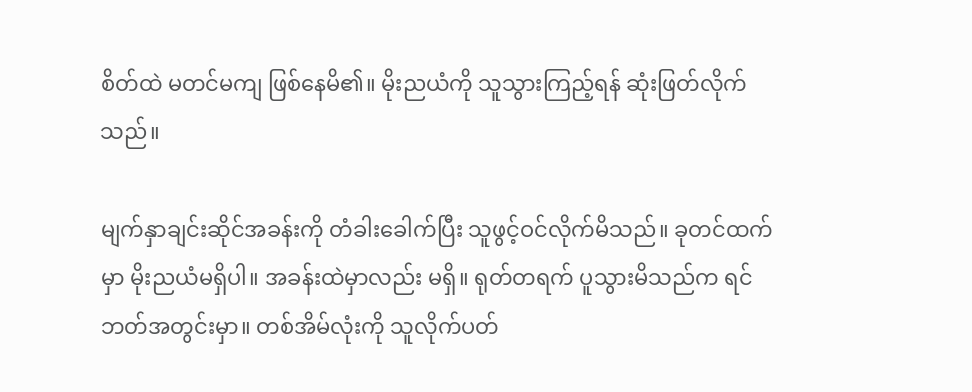စိတ်ထဲ မတင်မကျ ဖြစ်နေမိ၏။ မိုးညယံကို သူသွားကြည့်ရန် ဆုံးဖြတ်လိုက်သည်။

မျက်နှာချင်းဆိုင်အခန်းကို တံခါးခေါက်ပြီး သူဖွင့်ဝင်လိုက်မိသည်။ ခုတင်ထက်မှာ မိုးညယံမရှိပါ။ အခန်းထဲမှာလည်း မရှိ။ ရုတ်တရက် ပူသွား‌မိသည်က ရင်ဘတ်အတွင်းမှာ။ တစ်အိမ်လုံးကို သူလိုက်ပတ်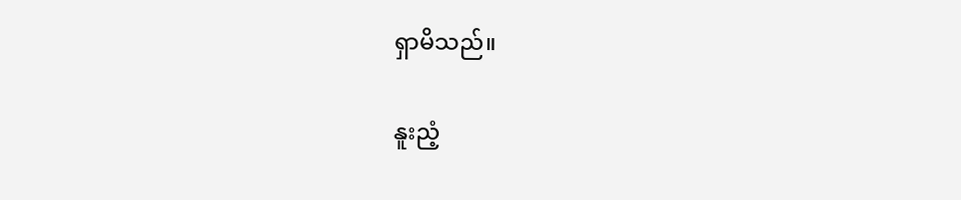ရှာမိသည်။

နူးညံ့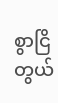စွာငြိတွယ်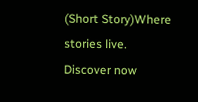(Short Story)Where stories live. Discover now